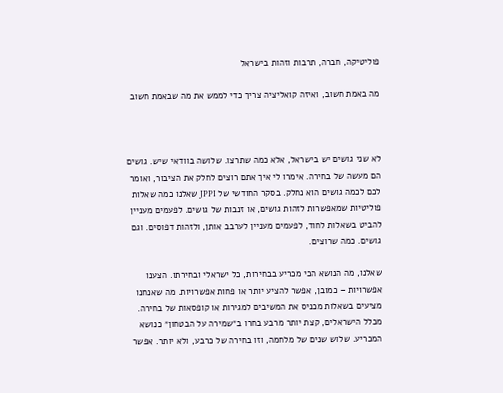פוליטיקה, חברה, תרבות וזהות בישראל

מה באמת חשוב, ואיזה קואליציה צריך כדי לממש את מה שבאמת חשוב



לא שני גושים יש בישראל, אלא כמה שתרצו. שלושה בוודאי שיש. גושים הם מעשה של בחירה. אימרו לי איך אתם רוצים לחלק את הציבור, ואומר לכם לכמה גושים הוא נחלק. בסקר החודשי של JPPI שאלנו כמה שאלות פוליטיות שמאפשרות לזהות גושים, או זנבות של גושים. לפעמים מעניין להביט בשאלות לחוד, לפעמים מעניין לערבב אותן, ולזהות דפוסים. וגם גושים. כמה שרוצים.

שאלנו, מה הנושא הכי מכריע בבחירות, כל ישראלי ובחירתו. הצענו אפשרויות – כמובן, אפשר להציע יותר או פחות אפשרויות. מה שאנחנו מציעים בשאלות מכניס את המשיבים למגירות או קופסאות של בחירה. מכלל הישראלים, קצת יותר מרבע בחרו ב״שמירה על הבטחון״ כנושא המכריע. שלוש שנים של מלחמה, וזו בחירה של כרבע, ולא יותר. אפשר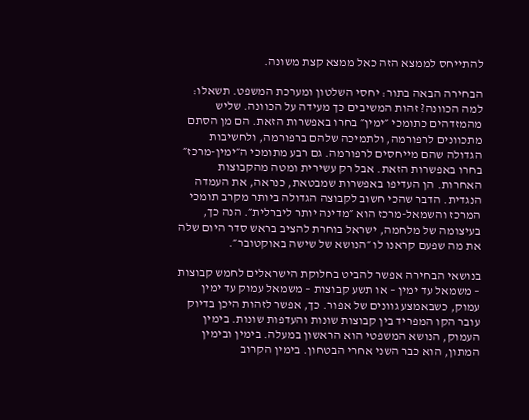להתייחס לממצא הזה כאל ממצא קצת משונה.

הבחירה הבאה בתור: יחסי השלטון ומערכת המשפט. תשאלו: למה הכוונה? זהות המשיבים כך מעידה על הכוונה. שליש מהמזדהים כתומכי ״ימין״ בחרו באפשרות הזאת. הם מן הסתם מתכוונים לרפורמה, ולתמיכה שלהם ברפורמה, ולחשיבות הגדולה שהם מייחסים לרפורמה. גם רבע מתומכי ה״ימין-מרכז״ בחרו באפשרות הזאת. אבל רק עשירית ומטה מהקבוצות האחרות. הן העדיפו באפשרות שמבטאת, כנראה, את העמדה הנגדית. הדבר שהכי חשוב לקבוצה הגדולה ביותר מקרב תומכי המרכז והשמאל-מרכז הוא ״מדינה יותר ליברלית״. הנה כך, בעיצומה של מלחמה, ישראל בוחרת להציב בראש סדר היום שלה את מה שפעם קראנו לו ״הנושא של שישה באוקטובר״.

בנושאי הבחירה אפשר להביט בחלוקת הישראלים לחמש קבוצות – משמאל עד ימין – או תשע קבוצות – משמאל עמוק עד ימין עמוק, כשבאמצע גוונים של אפור. כך, אפשר לזהות היכן בדיוק עובר הקו המפריד בין קבוצות שונות והעדפות שונות. בימין העמוק, הנושא המשפטי הוא הראשון במעלה. בימין ובימין המתון, הוא כבר השני אחרי הבטחון. בימין הקרוב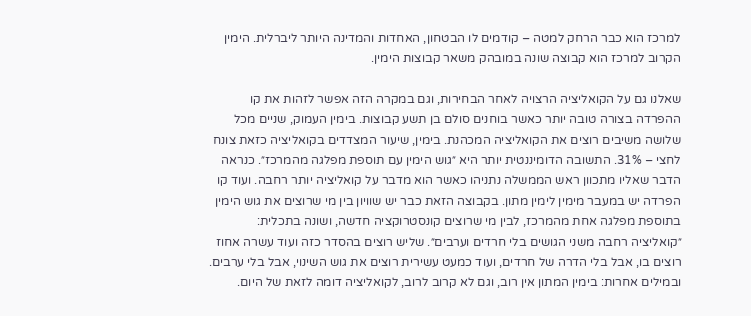למרכז הוא כבר הרחק למטה – קודמים לו הבטחון, האחדות והמדינה היותר ליברלית. הימין הקרוב למרכז הוא קבוצה שונה במובהק משאר קבוצות הימין.

שאלנו גם על הקואליציה הרצויה לאחר הבחירות, וגם במקרה הזה אפשר לזהות את קו ההפרדה בצורה טובה יותר כאשר בוחנים סולם בן תשע קבוצות. בימין העמוק, שניים מכל שלושה משיבים רוצים את הקואליציה המכהנת. בימין, שיעור המצדדים בקואליציה כזאת צונח לחצי – 31%. התשובה הדומיננטית יותר היא ״גוש הימין עם תוספת מפלגה מהמרכז״. כנראה הדבר שאליו מתכוון ראש הממשלה נתניהו כאשר הוא מדבר על קואליציה יותר רחבה. ועוד קו הפרדה יש במעבר מימין לימין מתון. בקבוצה הזאת כבר יש שוויון בין מי שרוצים את גוש הימין בתוספת מפלגה אחת מהמרכז, לבין מי שרוצים קונסטרוקציה חדשה, ושונה בתכלית: ״קואליציה רחבה משני הגושים בלי חרדים וערבים״. שליש רוצים בהסדר כזה ועוד עשרה אחוז רוצים בו, אבל בלי הדרה של חרדים, ועוד כמעט עשירית רוצים את גוש השינוי, אבל בלי ערבים. ובמילים אחרות: בימין המתון אין רוב, וגם לא קרוב לרוב, לקואליציה דומה לזאת של היום.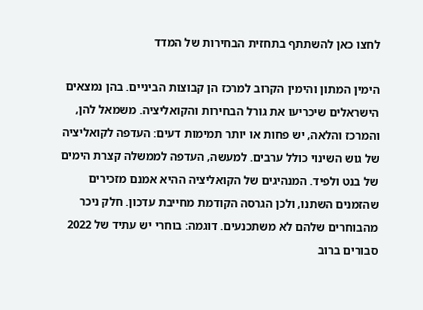לחצו כאן להשתתף בתחזית הבחירות של המדד

הימין המתון והימין הקרוב למרכז הן קבוצות הביניים. בהן נמצאים הישראלים שיכריעו את גורל הבחירות והקואליציה. משמאל להן, והמרכז והלאה, יש פחות או יותר תמימות דעים: העדפה לקואליציה של גוש השינוי כולל ערבים. למעשה, העדפה לממשלה קצרת הימים של בנט ולפיד. המנהיגים של הקואליציה ההיא אמנם מזכירים שהזמנים השתנו, ולכן הגרסה הקודמת מחייבת עדכון. חלק ניכר מהבוחרים שלהם לא משתכנעים. דוגמה: בוחרי יש עתיד של 2022 סבורים ברוב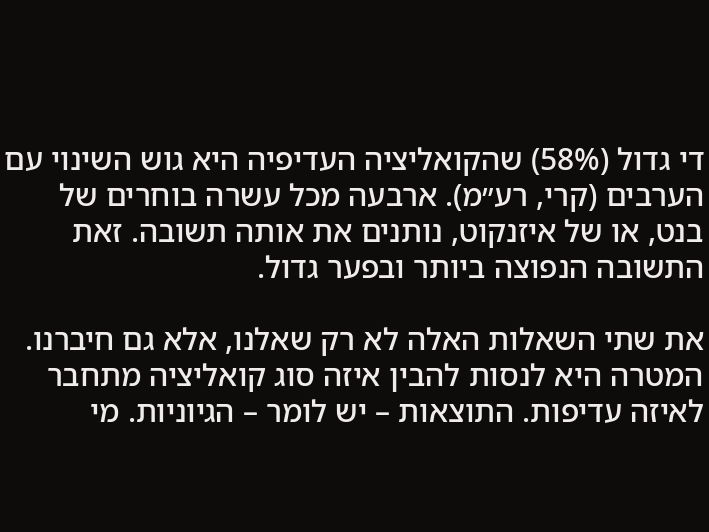די גדול (58%) שהקואליציה העדיפיה היא גוש השינוי עם הערבים (קרי, רע״מ). ארבעה מכל עשרה בוחרים של בנט, או של איזנקוט, נותנים את אותה תשובה. זאת התשובה הנפוצה ביותר ובפער גדול.

את שתי השאלות האלה לא רק שאלנו, אלא גם חיברנו. המטרה היא לנסות להבין איזה סוג קואליציה מתחבר לאיזה עדיפות. התוצאות – יש לומר – הגיוניות. מי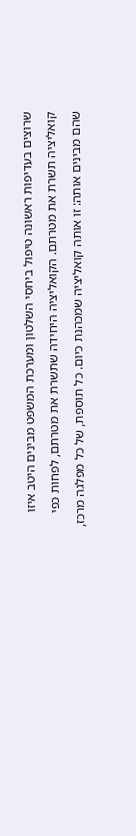שרוצים בעדיפות ראשונה טיפול ביחסי השלטון ומערכת המשפט מבינים היטב איזו קואליציה תשרת את מטרתם. הקואליציה היחידה שתשרת את מטרתם, לפחות כפי שהם מבינים אותה: זו אותה קואליציה שמכהנת כיום. כל תוספת, של כל מפלגה מרכז,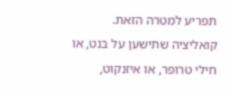תפריע למטרה הזאת. קואליציה שתישען על בנט, או חילי טרופר, או איזנקוט,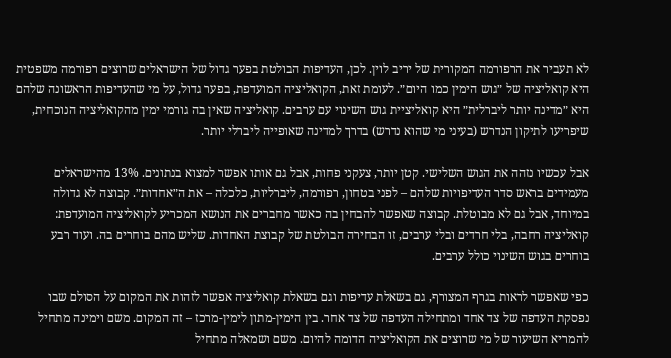לא תעביר את הרפורמה המקורית של יריב לוין. לכן, העדיפות הבולטת בפער גדול של הישראלים שרוצים רפורמה משפטית היא קואליציה של ״גוש הימין כמו היום״. לעומת זאת, הקואליציה המועדפת, בפער גדול, על מי שהעדיפות הראשונה שלהם היא ״מדינה יותר ליברלית״ היא קואליציית גוש השינוי עם ערבים. קואליציה שאין בה גורמי ימין מהקואליציה הנוכחית, שיפריעו לתיקון הנדרש (בעיני מי שהוא נדרש) בדרך למדינה שאופייה ליברלי יותר.

אבל עכשיו נזהה את הגוש השלישי. קטן יותר, צעקני פחות, אבל גם אותו אפשר למצוא בנתונים. 13% מהישראלים מעמידים בראש סדר העדיפויות שלהם – לפני בטחון, רפורמה, ליברליות, כלכלה – את ה״אחדות״. קבוצה לא גדולה במיוחד, אבל גם לא מבוטלת. קבוצה שאפשר להבחין בה כאשר מחברים את הנושא המכריע לקואליציה המועדפת: קואליציה רחבה, בלי חרדים ובלי ערבים, זו הבחירה הבולטת של קבוצת האחדות. שליש מהם בוחרים בה. ועוד רבע בוחרים בגוש השינוי כולל ערבים.

כפי שאפשר לראות בגרף המצורף, גם בשאלת עדיפות וגם בשאלת קואליציה אפשר לזהות את המקום על הסולם שבו נפסקת העדפה של צד אחד ומתחילה העדפה של צד אחר. בין הימין-מתון לימין-מרכז – זה המקום. משם וימינה מתחיל להמריא השיעור של מי שרוצים את הקואליציה הדומה להיום. משם ושמאלה מתחיל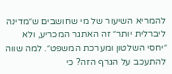להמריא השיעור של מי שחושבים ש״מדינה ליברלית יותר״ זה האתגר המכריע, ולא ״יחסי השלטון ומערכת המשפט״. למה שווה להתעכב על הגרף הזה? כי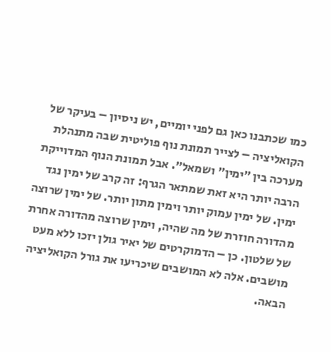כמו שכתבנו כאן גם לפני יומיים, יש ניסיון – בעיקר של הקואליציה – לצייר תמונת נוף פוליטית שבה מתנהלת מערכה בין ״ימין״ ושמאל״. אבל תמונת הנוף המדוייקת הרבה יותר היא זאת שמתאר הגרף: זה קרב של ימין נגד ימין. של ימין עמוק יותר וימין מתון יותר. של ימין שרוצה מהדורה חוזרת של מה שהיה, וימין שרוצה מהדורה אחרת של שלטון. כן – הדמוקרטים של יאיר גולן יזכו ללא מעט מושבים. אלה לא המושבים שיכריעו את גורל הקואליציה הבאה.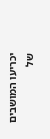יכריעו המושבים של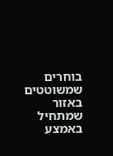בוחרים שמשוטטים באזור שמתחיל באמצע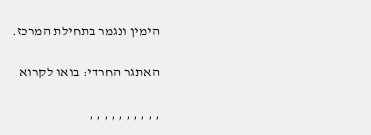הימין ונגמר בתחילת המרכז.

האתגר החרדי: בואו לקרוא

, , , , , , , , , ,